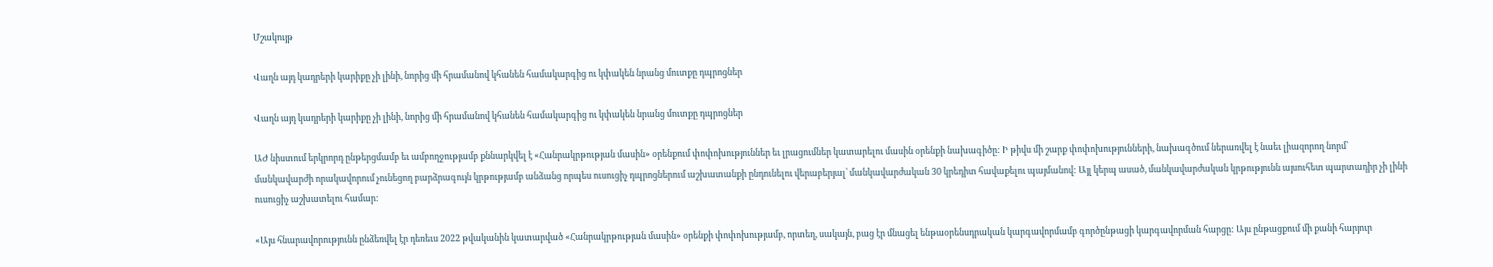Մշակույթ

Վաղն այդ կադրերի կարիքը չի լինի, նորից մի հրամանով կհանեն համակարգից ու կփակեն նրանց մուտքը դպրոցներ

Վաղն այդ կադրերի կարիքը չի լինի, նորից մի հրամանով կհանեն համակարգից ու կփակեն նրանց մուտքը դպրոցներ

ԱԺ նիստում երկրորդ ընթերցմամբ եւ ամբողջությամբ քննարկվել է «Հանրակրթության մասին» օրենքում փոփոխություններ եւ լրացումներ կատարելու մասին օրենքի նախագիծը: Ի թիվս մի շարք փոփոխությունների, նախագծում ներառվել է նաեւ լիազորող նորմ՝ մանկավարժի որակավորում չունեցող բարձրագույն կրթությամբ անձանց որպես ուսուցիչ դպրոցներում աշխատանքի ընդունելու վերաբերյալ՝ մանկավարժական 30 կրեդիտ հավաքելու պայմանով: Այլ կերպ ասած, մանկավարժական կրթությունն այսուհետ պարտադիր չի լինի ուսուցիչ աշխատելու համար:

«Այս հնարավորությունն ընձեռվել էր դեռեւս 2022 թվականին կատարված «Հանրակրթության մասին» օրենքի փոփոխությամբ, որտեղ, սակայն, բաց էր մնացել ենթաօրենսդրական կարգավորմամբ գործընթացի կարգավորման հարցը: Այս ընթացքում մի քանի հարյուր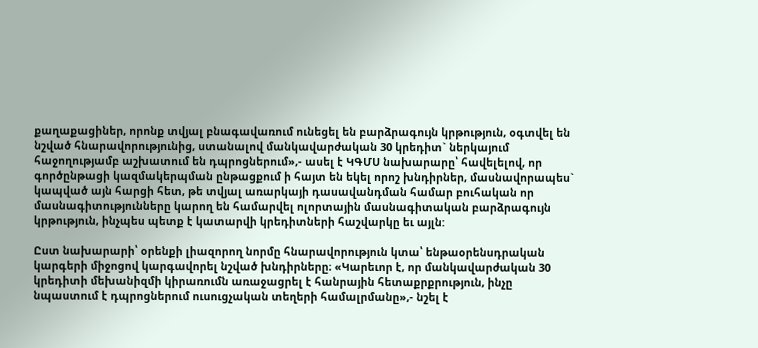քաղաքացիներ, որոնք տվյալ բնագավառում ունեցել են բարձրագույն կրթություն, օգտվել են նշված հնարավորությունից, ստանալով մանկավարժական 30 կրեդիտ` ներկայում հաջողությամբ աշխատում են դպրոցներում»,- ասել է ԿԳՄՍ նախարարը՝ հավելելով, որ գործընթացի կազմակերպման ընթացքում ի հայտ են եկել որոշ խնդիրներ, մասնավորապես` կապված այն հարցի հետ, թե տվյալ առարկայի դասավանդման համար բուհական որ մասնագիտությունները կարող են համարվել ոլորտային մասնագիտական բարձրագույն կրթություն, ինչպես պետք է կատարվի կրեդիտների հաշվարկը եւ այլն:

Ըստ նախարարի՝ օրենքի լիազորող նորմը հնարավորություն կտա՝ ենթաօրենսդրական կարգերի միջոցով կարգավորել նշված խնդիրները։ «Կարեւոր է, որ մանկավարժական 30 կրեդիտի մեխանիզմի կիրառումն առաջացրել է հանրային հետաքրքրություն, ինչը նպաստում է դպրոցներում ուսուցչական տեղերի համալրմանը»,- նշել է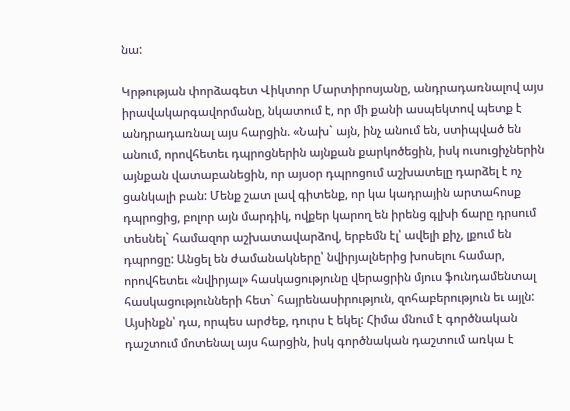նա:

Կրթության փորձագետ Վիկտոր Մարտիրոսյանը, անդրադառնալով այս իրավակարգավորմանը, նկատում է, որ մի քանի ասպեկտով պետք է անդրադառնալ այս հարցին. «Նախ` այն, ինչ անում են, ստիպված են անում, որովհետեւ դպրոցներին այնքան քարկոծեցին, իսկ ուսուցիչներին այնքան վատաբանեցին, որ այսօր դպրոցում աշխատելը դարձել է ոչ ցանկալի բան: Մենք շատ լավ գիտենք, որ կա կադրային արտահոսք դպրոցից, բոլոր այն մարդիկ, ովքեր կարող են իրենց գլխի ճարը դրսում տեսնել` համազոր աշխատավարձով, երբեմն էլ՝ ավելի քիչ, լքում են դպրոցը: Անցել են ժամանակները՝ նվիրյալներից խոսելու համար, որովհետեւ «նվիրյալ» հասկացությունը վերացրին մյուս ֆունդամենտալ հասկացությունների հետ` հայրենասիրություն, զոհաբերություն եւ այլն: Այսինքն՝ դա, որպես արժեք, դուրս է եկել: Հիմա մնում է գործնական դաշտում մոտենալ այս հարցին, իսկ գործնական դաշտում առկա է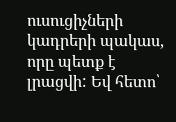ուսուցիչների կադրերի պակաս, որը պետք է լրացվի: Եվ հետո՝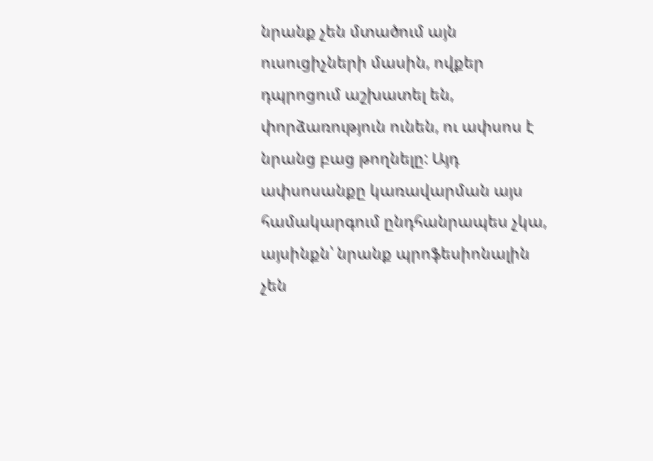նրանք չեն մտածում այն ուսուցիչների մասին, ովքեր դպրոցում աշխատել են, փորձառություն ունեն, ու ափսոս է նրանց բաց թողնելը: Այդ ափսոսանքը կառավարման այս համակարգում ընդհանրապես չկա, այսինքն՝ նրանք պրոֆեսիոնալին չեն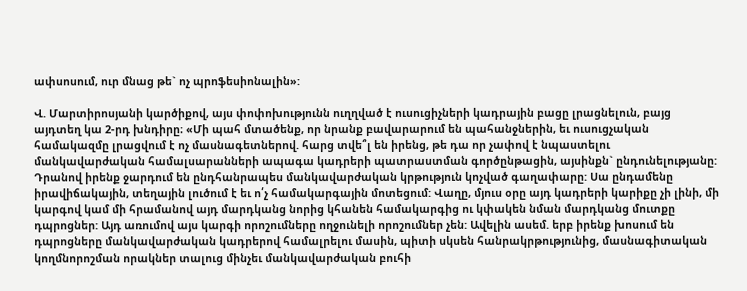ափսոսում, ուր մնաց թե` ոչ պրոֆեսիոնալին»:

Վ. Մարտիրոսյանի կարծիքով, այս փոփոխությունն ուղղված է ուսուցիչների կադրային բացը լրացնելուն, բայց այդտեղ կա 2-րդ խնդիրը։ «Մի պահ մտածենք, որ նրանք բավարարում են պահանջներին, եւ ուսուցչական համակազմը լրացվում է ոչ մասնագետներով. հարց տվե՞լ են իրենց, թե դա որ չափով է նպաստելու մանկավարժական համալսարանների ապագա կադրերի պատրաստման գործընթացին, այսինքն` ընդունելությանը: Դրանով իրենք ջարդում են ընդհանրապես մանկավարժական կրթություն կոչված գաղափարը: Սա ընդամենը իրավիճակային, տեղային լուծում է եւ ո՛չ համակարգային մոտեցում: Վաղը, մյուս օրը այդ կադրերի կարիքը չի լինի, մի կարգով կամ մի հրամանով այդ մարդկանց նորից կհանեն համակարգից ու կփակեն նման մարդկանց մուտքը դպրոցներ: Այդ առումով այս կարգի որոշումները ողջունելի որոշումներ չեն: Ավելին ասեմ. երբ իրենք խոսում են դպրոցները մանկավարժական կադրերով համալրելու մասին, պիտի սկսեն հանրակրթությունից, մասնագիտական կողմնորոշման որակներ տալուց մինչեւ մանկավարժական բուհի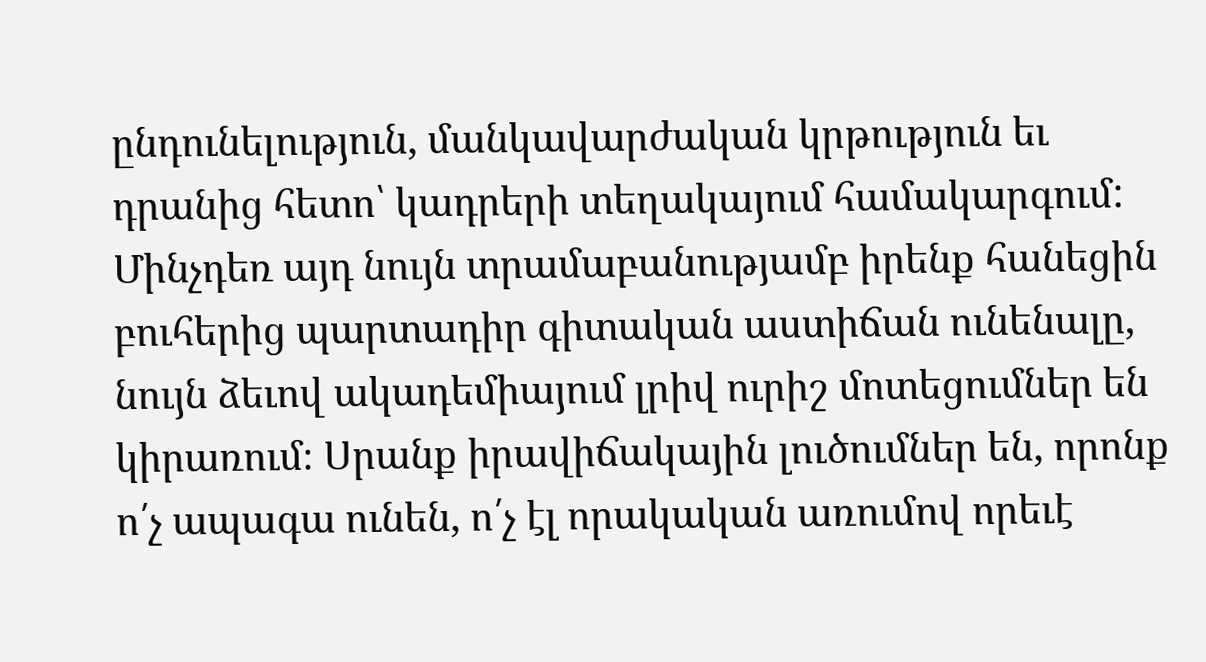ընդունելություն, մանկավարժական կրթություն եւ դրանից հետո՝ կադրերի տեղակայում համակարգում: Մինչդեռ այդ նույն տրամաբանությամբ իրենք հանեցին բուհերից պարտադիր գիտական աստիճան ունենալը, նույն ձեւով ակադեմիայում լրիվ ուրիշ մոտեցումներ են կիրառում։ Սրանք իրավիճակային լուծումներ են, որոնք ո՛չ ապագա ունեն, ո՛չ էլ որակական առումով որեւէ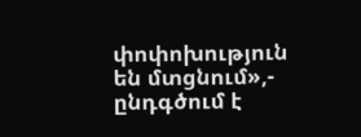փոփոխություն են մտցնում»,- ընդգծում է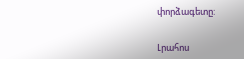փորձագետը:


Լրահոս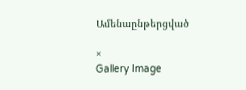Ամենաընթերցված

×
Gallery Image